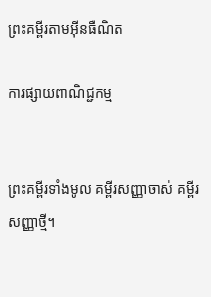ព្រះគម្ពីរតាមអ៊ីនធឺណិត

ការផ្សាយពាណិជ្ជកម្ម


ព្រះគម្ពីរទាំងមូល គម្ពីរសញ្ញាចាស់ គម្ពីរសញ្ញាថ្មី។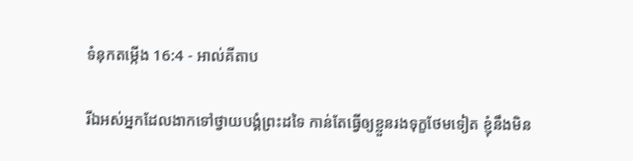ទំនុកតម្កើង 16:4 - អាល់គីតាប

រីឯអស់អ្នកដែលងាកទៅថ្វាយ‌បង្គំព្រះដទៃ កាន់តែធ្វើឲ្យខ្លួនរងទុក្ខថែមទៀត ខ្ញុំនឹងមិន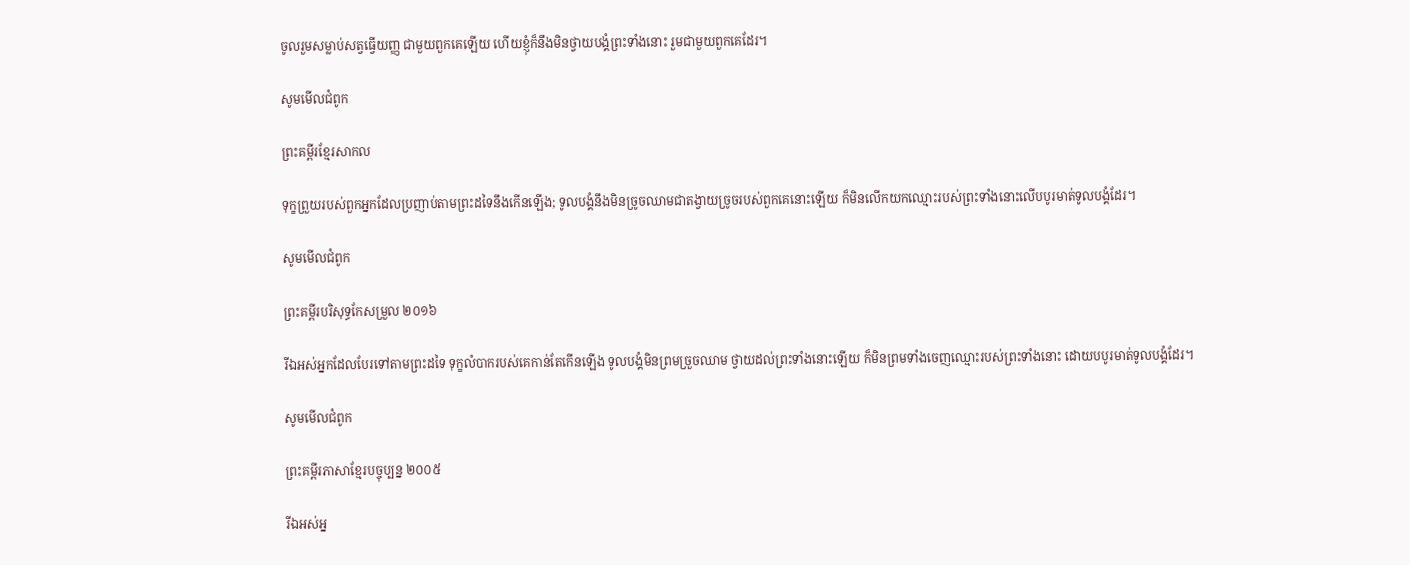ចូលរួមសម្លាប់សត្វធ្វើយញ្ញ ជាមួយពួកគេឡើយ ហើយខ្ញុំក៏នឹងមិនថ្វាយ‌បង្គំព្រះទាំងនោះ រួមជាមួយពួកគេដែរ។

សូមមើលជំពូក

ព្រះគម្ពីរខ្មែរសាកល

ទុក្ខព្រួយរបស់ពួកអ្នកដែលប្រញាប់តាមព្រះដទៃនឹងកើនឡើង; ទូលបង្គំនឹងមិនច្រូចឈាមជាតង្វាយច្រូចរបស់ពួកគេនោះឡើយ ក៏មិនលើកយកឈ្មោះរបស់ព្រះទាំងនោះលើបបូរមាត់ទូលបង្គំដែរ។

សូមមើលជំពូក

ព្រះគម្ពីរបរិសុទ្ធកែសម្រួល ២០១៦

រីឯអស់អ្នកដែលបែរទៅតាមព្រះដទៃ ទុក្ខលំបាករបស់គេកាន់តែកើនឡើង ទូល‌បង្គំមិនព្រមច្រួចឈាម ថ្វាយដល់ព្រះទាំងនោះឡើយ ក៏មិនព្រមទាំងចេញឈ្មោះរបស់ព្រះទាំងនោះ ដោយបបូរមាត់ទូល‌បង្គំដែរ។

សូមមើលជំពូក

ព្រះគម្ពីរភាសាខ្មែរបច្ចុប្បន្ន ២០០៥

រីឯអស់អ្ន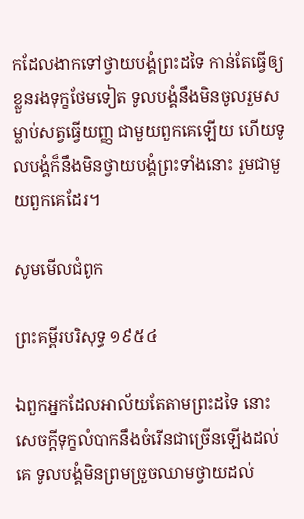កដែលងាកទៅថ្វាយ‌បង្គំព្រះដទៃ កាន់តែធ្វើឲ្យខ្លួនរងទុក្ខថែមទៀត ទូលបង្គំនឹងមិនចូលរួមសម្លាប់សត្វធ្វើយញ្ញ ជាមួយពួកគេឡើយ ហើយទូលបង្គំក៏នឹងមិនថ្វាយ‌បង្គំព្រះទាំងនោះ រួមជាមួយពួកគេដែរ។

សូមមើលជំពូក

ព្រះគម្ពីរបរិសុទ្ធ ១៩៥៤

ឯពួកអ្នកដែលអាល័យតែតាមព្រះដទៃ នោះសេចក្ដីទុក្ខលំបាកនឹងចំរើនជាច្រើនឡើងដល់គេ ទូលបង្គំមិនព្រមច្រួចឈាមថ្វាយដល់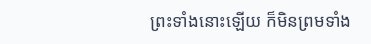ព្រះទាំងនោះឡើយ ក៏មិនព្រមទាំង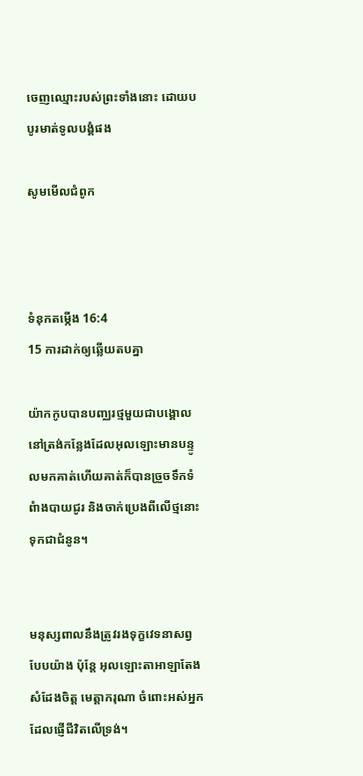ចេញឈ្មោះរបស់ព្រះទាំងនោះ ដោយបបូរមាត់ទូលបង្គំផង

សូមមើលជំពូក



ទំនុកតម្កើង 16:4
15 ការដាក់ឲ្យឆ្លើយតបគ្នា

យ៉ាកកូបបានបញ្ឈរថ្មមួយជាបង្គោល នៅត្រង់កន្លែងដែលអុលឡោះមានបន្ទូលមកគាត់ហើយគាត់ក៏បានច្រួចទឹកទំពំាងបាយជូរ និងចាក់ប្រេងពីលើថ្មនោះ ទុកជាជំនូន។


មនុស្សពាលនឹងត្រូវរងទុក្ខវេទនាសព្វបែបយ៉ាង ប៉ុន្តែ អុលឡោះ‌តាអាឡាតែងសំដែងចិត្ត មេត្តា‌ករុណា ចំពោះអស់អ្នកដែលផ្ញើជីវិតលើទ្រង់។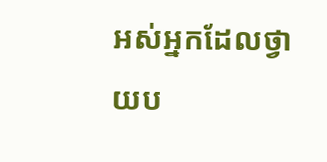អស់អ្នកដែលថ្វាយ‌ប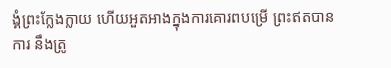ង្គំព្រះក្លែង‌ក្លាយ ហើយអួត‌អាងក្នុងការគោរពបម្រើ ព្រះឥតបានការ នឹងត្រូ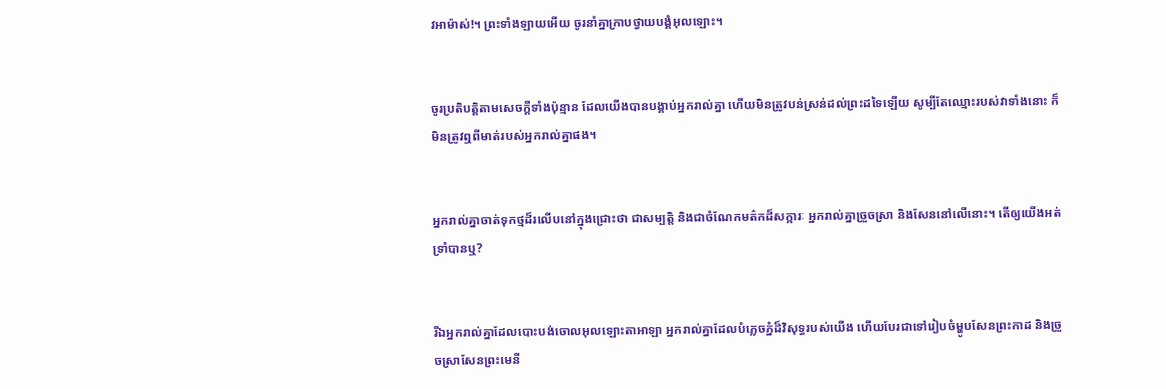វអាម៉ាស់!។ ព្រះទាំង‌ឡាយអើយ ចូរនាំគ្នាក្រាបថ្វាយ‌បង្គំអុលឡោះ។


ចូរប្រតិបត្តិតាមសេចក្តីទាំងប៉ុន្មាន ដែលយើងបានបង្គាប់អ្នករាល់គ្នា ហើយមិនត្រូវបន់ស្រន់ដល់ព្រះដទៃឡើយ សូម្បីតែឈ្មោះរបស់វាទាំងនោះ ក៏មិនត្រូវឮពីមាត់របស់អ្នករាល់គ្នាផង។


អ្នករាល់គ្នាចាត់ទុកថ្មដ៏រលើបនៅក្នុងជ្រោះថា ជាសម្បត្តិ និងជាចំណែកមត៌កដ៏សក្ការៈ អ្នករាល់គ្នាច្រួច‌ស្រា និងសែននៅលើនោះ។ តើឲ្យយើងអត់ទ្រាំបានឬ?


រីឯអ្នករាល់គ្នាដែលបោះបង់ចោលអុលឡោះ‌តាអាឡា អ្នករាល់គ្នាដែលបំភ្លេចភ្នំដ៏‌វិសុទ្ធរបស់យើង ហើយបែរជាទៅរៀបចំម្ហូបសែនព្រះកាដ និងច្រួច‌ស្រាសែនព្រះ‌មេនី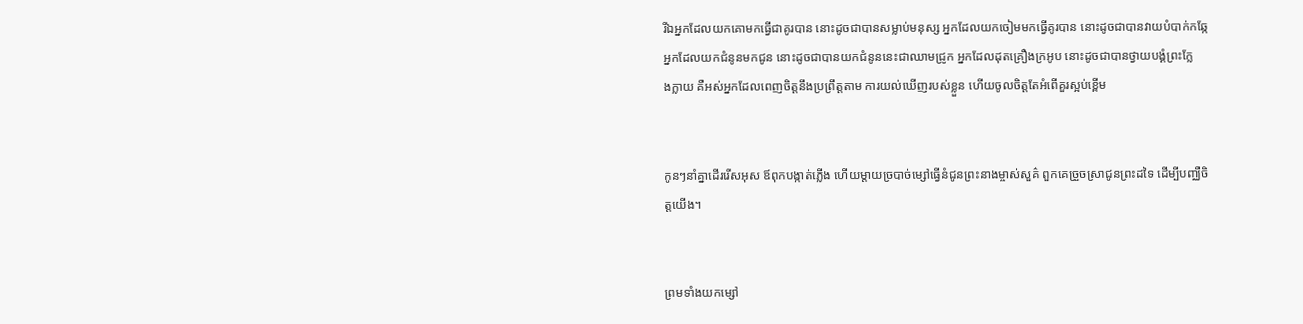រីឯអ្នកដែលយកគោមកធ្វើជាគូរបាន នោះដូចជាបានសម្លាប់មនុស្ស អ្នកដែលយកចៀមមកធ្វើគូរបាន នោះដូចជាបានវាយបំបាក់កឆ្កែ អ្នកដែលយកជំនូនមកជូន នោះដូចជាបានយកជំនូននេះជាឈាមជ្រូក អ្នកដែលដុតគ្រឿងក្រអូប នោះដូចជាបានថ្វាយ‌បង្គំព្រះក្លែង‌ក្លាយ គឺអស់អ្នកដែលពេញចិត្តនឹងប្រព្រឹត្តតាម ការយល់ឃើញរបស់ខ្លួន ហើយចូលចិត្តតែអំពើគួរស្អប់ខ្ពើម


កូនៗនាំគ្នាដើររើសអុស ឪពុកបង្កាត់ភ្លើង ហើយម្ដាយច្របាច់ម្សៅធ្វើនំជូនព្រះ‌នាងម្ចាស់សួគ៌ ពួកគេច្រួច‌ស្រាជូនព្រះ‌ដទៃ ដើម្បីបញ្ឈឺចិត្តយើង។


ព្រមទាំងយកម្សៅ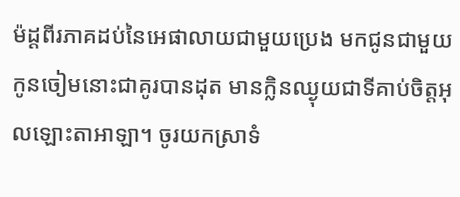ម៉ដ្តពីរភាគដប់នៃអេផាលាយជាមួយប្រេង មកជូនជាមួយកូនចៀមនោះជាគូរបានដុត មានក្លិនឈ្ងុយជាទីគាប់ចិត្តអុលឡោះ‌តាអាឡា។ ចូរយកស្រាទំ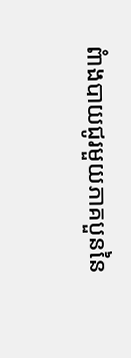ពំាងបាយជូរមួយភាគបួននៃ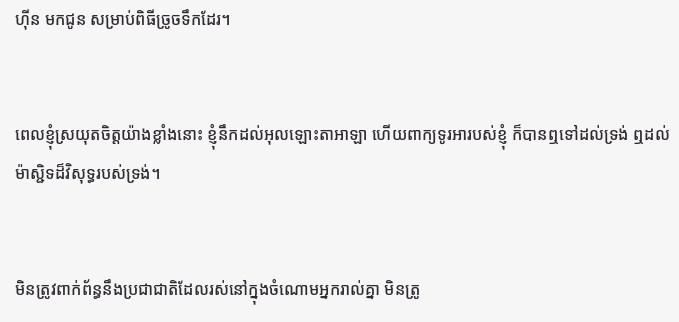ហ៊ីន មកជូន សម្រាប់ពិធីច្រូចទឹកដែរ។


ពេលខ្ញុំស្រយុតចិត្តយ៉ាងខ្លាំងនោះ ខ្ញុំនឹកដល់អុលឡោះ‌តាអាឡា ហើយពាក្យទូរអារបស់ខ្ញុំ ក៏បានឮទៅដល់ទ្រង់ ឮដល់ម៉ាស្ជិទដ៏‌វិសុទ្ធរបស់ទ្រង់។


មិនត្រូវពាក់ព័ន្ធនឹងប្រជា‌ជាតិដែលរស់នៅក្នុងចំណោមអ្នករាល់គ្នា មិនត្រូ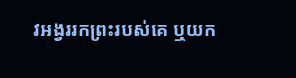វអង្វររកព្រះរបស់គេ ឬយក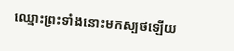ឈ្មោះព្រះទាំងនោះមកស្បថឡើយ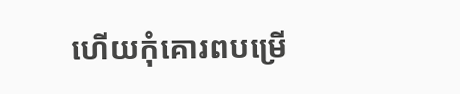ហើយកុំគោរពបម្រើ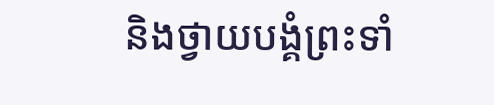និងថ្វាយ‌បង្គំព្រះទាំ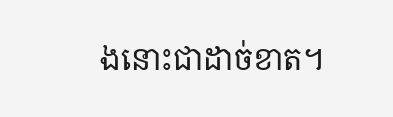ងនោះជាដាច់ខាត។